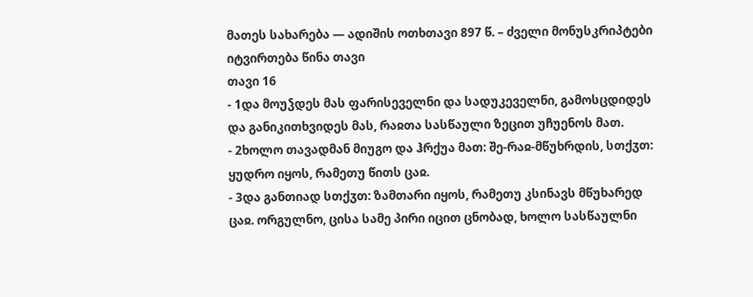მათეს სახარება — ადიშის ოთხთავი 897 წ. – ძველი მონუსკრიპტები
იტვირთება წინა თავი
თავი 16
- 1და მოუჴდეს მას ფარისეველნი და სადუკეველნი, გამოსცდიდეს და განიკითხვიდეს მას, რაჲთა სასწაული ზეცით უჩუენოს მათ.
- 2ხოლო თავადმან მიუგო და ჰრქუა მათ: შე-რაჲ-მწუხრდის, სთქჳთ: ყუდრო იყოს, რამეთუ წითს ცაჲ.
- 3და განთიად სთქჳთ: ზამთარი იყოს, რამეთუ კსინავს მწუხარედ ცაჲ. ორგულნო, ცისა სამე პირი იცით ცნობად, ხოლო სასწაულნი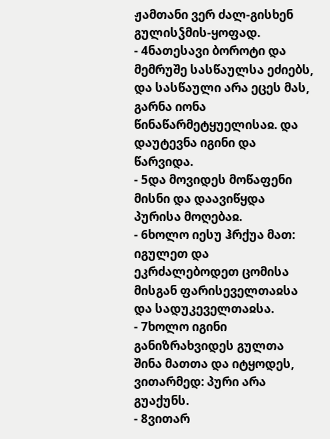ჟამთანი ვერ ძალ-გისხენ გულისჴმის-ყოფად.
- 4ნათესავი ბოროტი და მემრუშე სასწაულსა ეძიებს, და სასწაული არა ეცეს მას, გარნა იონა წინაწარმეტყუელისაჲ. და დაუტევნა იგინი და წარვიდა.
- 5და მოვიდეს მოწაფენი მისნი და დაავიწყდა პურისა მოღებაჲ.
- 6ხოლო იესუ ჰრქუა მათ: იგულეთ და ეკრძალებოდეთ ცომისა მისგან ფარისეველთაჲსა და სადუკეველთაჲსა.
- 7ხოლო იგინი განიზრახვიდეს გულთა შინა მათთა და იტყოდეს, ვითარმედ: პური არა გუაქუნს.
- 8ვითარ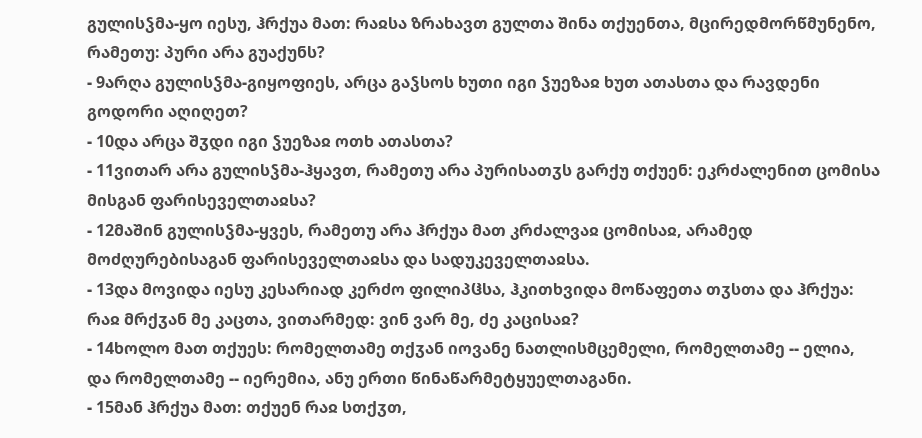გულისჴმა-ყო იესუ, ჰრქუა მათ: რაჲსა ზრახავთ გულთა შინა თქუენთა, მცირედმორწმუნენო, რამეთუ: პური არა გუაქუნს?
- 9არღა გულისჴმა-გიყოფიეს, არცა გაჴსოს ხუთი იგი ჴუეზაჲ ხუთ ათასთა და რავდენი გოდორი აღიღეთ?
- 10და არცა შჳდი იგი ჴუეზაჲ ოთხ ათასთა?
- 11ვითარ არა გულისჴმა-ჰყავთ, რამეთუ არა პურისათჳს გარქუ თქუენ: ეკრძალენით ცომისა მისგან ფარისეველთაჲსა?
- 12მაშინ გულისჴმა-ყვეს, რამეთუ არა ჰრქუა მათ კრძალვაჲ ცომისაჲ, არამედ მოძღურებისაგან ფარისეველთაჲსა და სადუკეველთაჲსა.
- 13და მოვიდა იესუ კესარიად კერძო ფილიპჱსა, ჰკითხვიდა მოწაფეთა თჳსთა და ჰრქუა: რაჲ მრქჳან მე კაცთა, ვითარმედ: ვინ ვარ მე, ძე კაცისაჲ?
- 14ხოლო მათ თქუეს: რომელთამე თქჳან იოვანე ნათლისმცემელი, რომელთამე -- ელია, და რომელთამე -- იერემია, ანუ ერთი წინაწარმეტყუელთაგანი.
- 15მან ჰრქუა მათ: თქუენ რაჲ სთქჳთ,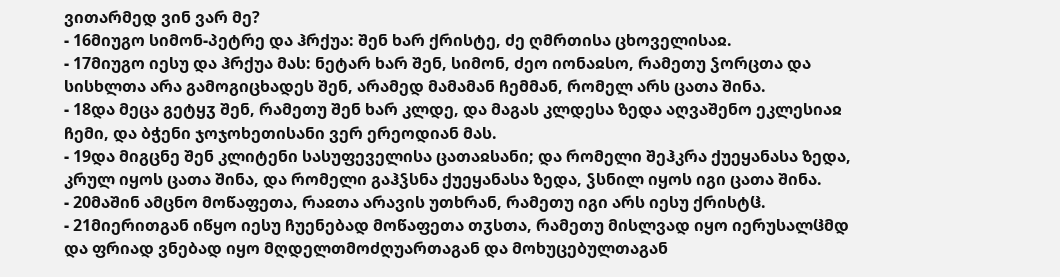ვითარმედ ვინ ვარ მე?
- 16მიუგო სიმონ-პეტრე და ჰრქუა: შენ ხარ ქრისტე, ძე ღმრთისა ცხოველისაჲ.
- 17მიუგო იესუ და ჰრქუა მას: ნეტარ ხარ შენ, სიმონ, ძეო იონაჲსო, რამეთუ ჴორცთა და სისხლთა არა გამოგიცხადეს შენ, არამედ მამამან ჩემმან, რომელ არს ცათა შინა.
- 18და მეცა გეტყჳ შენ, რამეთუ შენ ხარ კლდე, და მაგას კლდესა ზედა აღვაშენო ეკლესიაჲ ჩემი, და ბჭენი ჯოჯოხეთისანი ვერ ერეოდიან მას.
- 19და მიგცნე შენ კლიტენი სასუფეველისა ცათაჲსანი; და რომელი შეჰკრა ქუეყანასა ზედა, კრულ იყოს ცათა შინა, და რომელი გაჰჴსნა ქუეყანასა ზედა, ჴსნილ იყოს იგი ცათა შინა.
- 20მაშინ ამცნო მოწაფეთა, რაჲთა არავის უთხრან, რამეთუ იგი არს იესუ ქრისტჱ.
- 21მიერითგან იწყო იესუ ჩუენებად მოწაფეთა თჳსთა, რამეთუ მისლვად იყო იერუსალჱმდ და ფრიად ვნებად იყო მღდელთმოძღუართაგან და მოხუცებულთაგან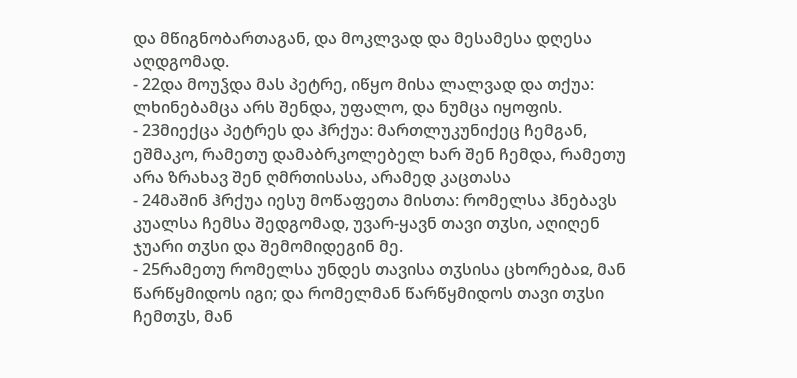და მწიგნობართაგან, და მოკლვად და მესამესა დღესა აღდგომად.
- 22და მოუჴდა მას პეტრე, იწყო მისა ლალვად და თქუა: ლხინებამცა არს შენდა, უფალო, და ნუმცა იყოფის.
- 23მიექცა პეტრეს და ჰრქუა: მართლუკუნიქეც ჩემგან, ეშმაკო, რამეთუ დამაბრკოლებელ ხარ შენ ჩემდა, რამეთუ არა ზრახავ შენ ღმრთისასა, არამედ კაცთასა
- 24მაშინ ჰრქუა იესუ მოწაფეთა მისთა: რომელსა ჰნებავს კუალსა ჩემსა შედგომად, უვარ-ყავნ თავი თჳსი, აღიღენ ჯუარი თჳსი და შემომიდეგინ მე.
- 25რამეთუ რომელსა უნდეს თავისა თჳსისა ცხორებაჲ, მან წარწყმიდოს იგი; და რომელმან წარწყმიდოს თავი თჳსი ჩემთჳს, მან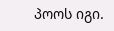პოოს იგი.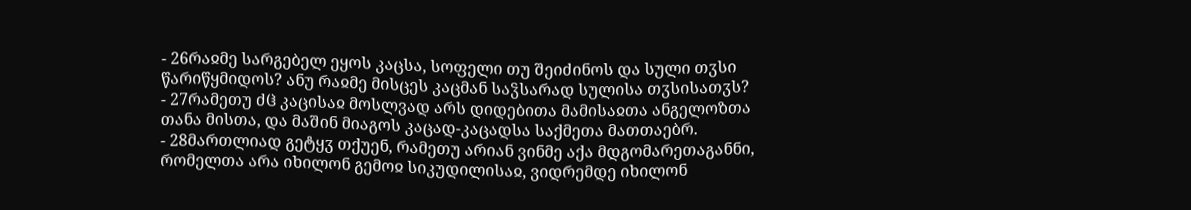- 26რაჲმე სარგებელ ეყოს კაცსა, სოფელი თუ შეიძინოს და სული თჳსი წარიწყმიდოს? ანუ რაჲმე მისცეს კაცმან საჴსარად სულისა თჳსისათჳს?
- 27რამეთუ ძჱ კაცისაჲ მოსლვად არს დიდებითა მამისაჲთა ანგელოზთა თანა მისთა, და მაშინ მიაგოს კაცად-კაცადსა საქმეთა მათთაებრ.
- 28მართლიად გეტყჳ თქუენ, რამეთუ არიან ვინმე აქა მდგომარეთაგანნი, რომელთა არა იხილონ გემოჲ სიკუდილისაჲ, ვიდრემდე იხილონ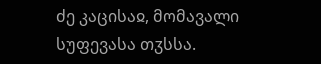ძე კაცისაჲ, მომავალი სუფევასა თჳსსა.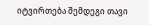იტვირთება შემდეგი თავი